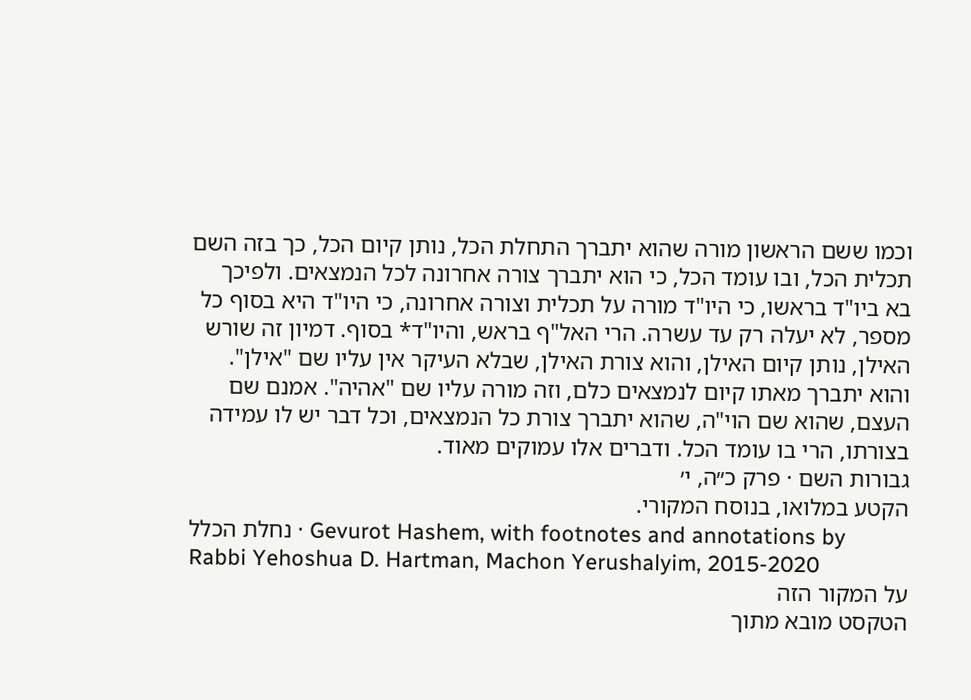וכמו ששם הראשון מורה שהוא יתברך התחלת הכל, נותן קיום הכל, כך בזה השם תכלית הכל, ובו עומד הכל, כי הוא יתברך צורה אחרונה לכל הנמצאים. ולפיכך בא ביו"ד בראשו, כי היו"ד מורה על תכלית וצורה אחרונה, כי היו"ד היא בסוף כל מספר, לא יעלה רק עד עשרה. הרי האל"ף בראש, והיו"ד* בסוף. דמיון זה שורש האילן, נותן קיום האילן, והוא צורת האילן, שבלא העיקר אין עליו שם "אילן". והוא יתברך מאתו קיום לנמצאים כלם, וזה מורה עליו שם "אהיה". אמנם שם העצם, שהוא שם הוי"ה, שהוא יתברך צורת כל הנמצאים, וכל דבר יש לו עמידה בצורתו, הרי בו עומד הכל. ודברים אלו עמוקים מאוד.
גבורות השם · פרק כ״ה, י׳
הקטע במלואו, בנוסח המקורי.
נחלת הכלל · Gevurot Hashem, with footnotes and annotations by Rabbi Yehoshua D. Hartman, Machon Yerushalyim, 2015-2020
על המקור הזה
הטקסט מובא מתוך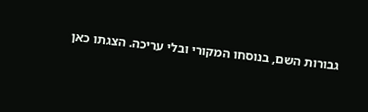גבורות השם, בנוסחו המקורי ובלי עריכה. הצגתו כאן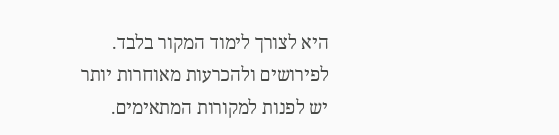היא לצורך לימוד המקור בלבד. לפירושים ולהכרעות מאוחרות יותר יש לפנות למקורות המתאימים.